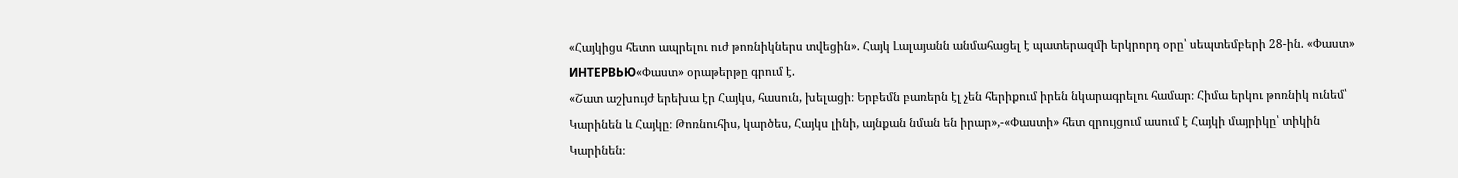«Հայկիցս հետո ապրելու ուժ թոռնիկներս տվեցին». Հայկ Լալայանն անմահացել է պատերազմի երկրորդ օրը՝ սեպտեմբերի 28-ին. «Փաստ»
ИНТЕРВЬЮ«Փաստ» օրաթերթը գրում է.
«Շատ աշխույժ երեխա էր Հայկս, հասուն, խելացի։ Երբեմն բառերն էլ չեն հերիքում իրեն նկարագրելու համար։ Հիմա երկու թոռնիկ ունեմ՝ Կարինեն և Հայկը։ Թոռնուհիս, կարծես, Հայկս լինի, այնքան նման են իրար»,-«Փաստի» հետ զրույցում ասում է Հայկի մայրիկը՝ տիկին Կարինեն։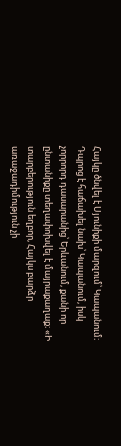Հայկը ծնվել է Սյունիքի մարզում՝ Կապանում։ Դպրոց է հաճախել նախ՝ Կապանում, իսկ չորրորդ դասարանից՝ Երևանում, քանի որ ընտանիքը տեղափոխվել է մայրաքաղաք։ «Ի տարբերություն եղբոր, Հայկս բարձր առաջադիմություն չի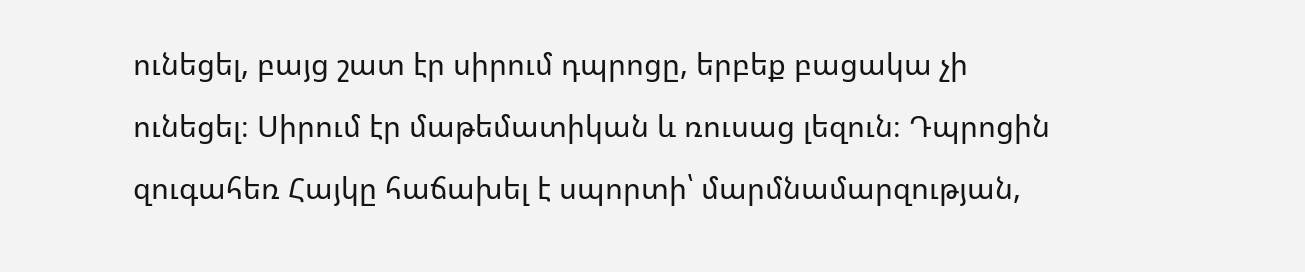ունեցել, բայց շատ էր սիրում դպրոցը, երբեք բացակա չի ունեցել։ Սիրում էր մաթեմատիկան և ռուսաց լեզուն։ Դպրոցին զուգահեռ Հայկը հաճախել է սպորտի՝ մարմնամարզության,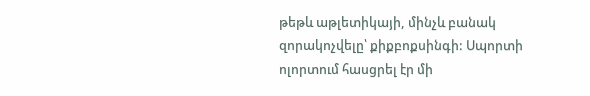թեթև աթլետիկայի, մինչև բանակ զորակոչվելը՝ քիքբոքսինգի: Սպորտի ոլորտում հասցրել էր մի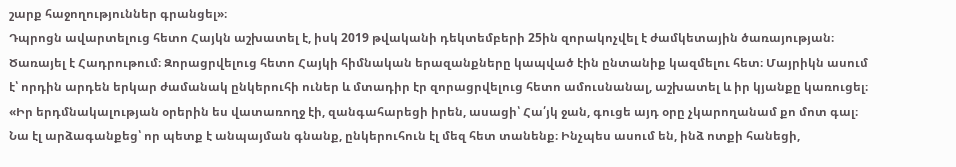շարք հաջողություններ գրանցել»։
Դպրոցն ավարտելուց հետո Հայկն աշխատել է, իսկ 2019 թվականի դեկտեմբերի 25ին զորակոչվել է ժամկետային ծառայության։ Ծառայել է Հադրութում։ Զորացրվելուց հետո Հայկի հիմնական երազանքները կապված էին ընտանիք կազմելու հետ։ Մայրիկն ասում է՝ որդին արդեն երկար ժամանակ ընկերուհի ուներ և մտադիր էր զորացրվելուց հետո ամուսնանալ, աշխատել և իր կյանքը կառուցել։ «Իր երդմնակալության օրերին ես վատառողջ էի, զանգահարեցի իրեն, ասացի՝ Հա՛յկ ջան, գուցե այդ օրը չկարողանամ քո մոտ գալ։ Նա էլ արձագանքեց՝ որ պետք է անպայման գնանք, ընկերուհուն էլ մեզ հետ տանենք։ Ինչպես ասում են, ինձ ոտքի հանեցի,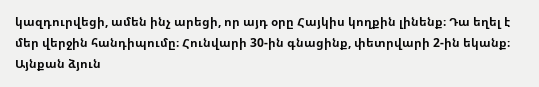կազդուրվեցի, ամեն ինչ արեցի, որ այդ օրը Հայկիս կողքին լինենք։ Դա եղել է մեր վերջին հանդիպումը։ Հունվարի 30-ին գնացինք, փետրվարի 2-ին եկանք։ Այնքան ձյուն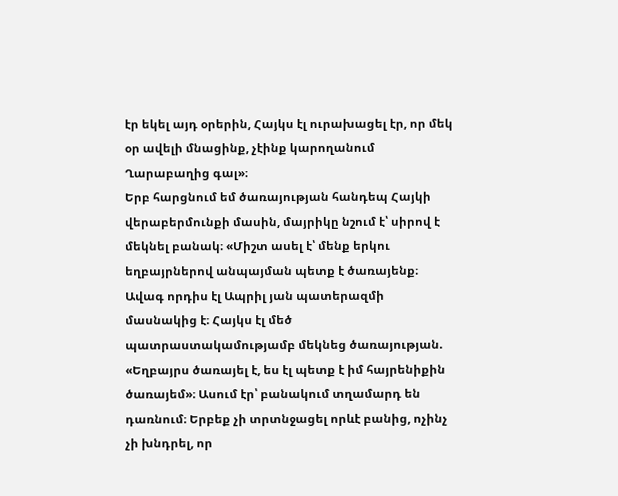էր եկել այդ օրերին, Հայկս էլ ուրախացել էր, որ մեկ օր ավելի մնացինք, չէինք կարողանում Ղարաբաղից գալ»։
Երբ հարցնում եմ ծառայության հանդեպ Հայկի վերաբերմունքի մասին, մայրիկը նշում է՝ սիրով է մեկնել բանակ։ «Միշտ ասել է՝ մենք երկու եղբայրներով անպայման պետք է ծառայենք։ Ավագ որդիս էլ Ապրիլ յան պատերազմի մասնակից է։ Հայկս էլ մեծ պատրաստակամությամբ մեկնեց ծառայության. «Եղբայրս ծառայել է, ես էլ պետք է իմ հայրենիքին ծառայեմ»։ Ասում էր՝ բանակում տղամարդ են դառնում։ Երբեք չի տրտնջացել որևէ բանից, ոչինչ չի խնդրել, որ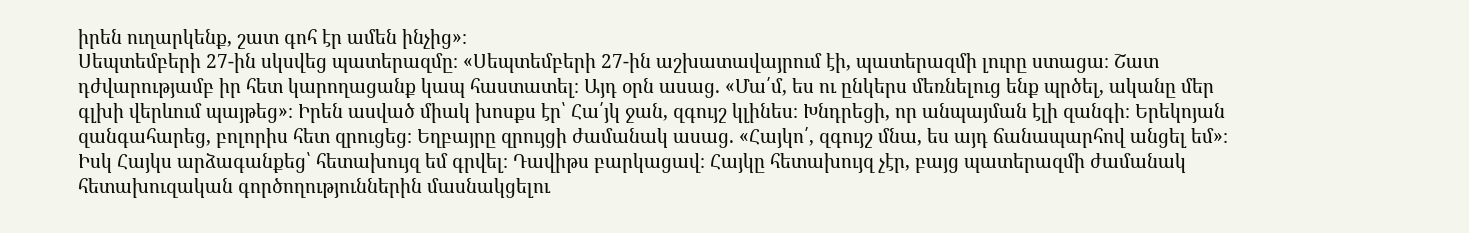իրեն ուղարկենք, շատ գոհ էր ամեն ինչից»։
Սեպտեմբերի 27-ին սկսվեց պատերազմը։ «Սեպտեմբերի 27-ին աշխատավայրում էի, պատերազմի լուրը ստացա։ Շատ դժվարությամբ իր հետ կարողացանք կապ հաստատել։ Այդ օրն ասաց. «Մա՛մ, ես ու ընկերս մեռնելուց ենք պրծել, ականը մեր գլխի վերևում պայթեց»։ Իրեն ասված միակ խոսքս էր՝ Հա՛յկ ջան, զգույշ կլինես։ Խնդրեցի, որ անպայման էլի զանգի։ Երեկոյան զանգահարեց, բոլորիս հետ զրուցեց։ Եղբայրը զրույցի ժամանակ ասաց. «Հայկո՛, զգույշ մնա, ես այդ ճանապարհով անցել եմ»։ Իսկ Հայկս արձագանքեց՝ հետախույզ եմ գրվել։ Դավիթս բարկացավ։ Հայկը հետախույզ չէր, բայց պատերազմի ժամանակ հետախուզական գործողություններին մասնակցելու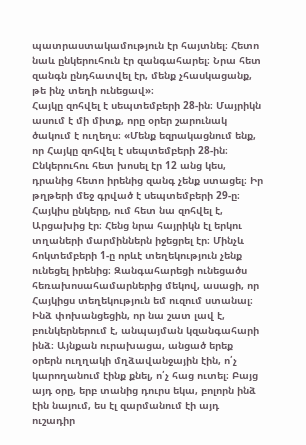պատրաստակամություն էր հայտնել։ Հետո նաև ընկերուհուն էր զանգահարել։ Նրա հետ զանգն ընդհատվել էր, մենք չհասկացանք, թե ինչ տեղի ունեցավ»։
Հայկը զոհվել է սեպտեմբերի 28-ին։ Մայրիկն ասում է մի միտք, որը օրեր շարունակ ծակում է ուղեղս։ «Մենք եզրակացնում ենք, որ Հայկը զոհվել է սեպտեմբերի 28-ին։ Ընկերուհու հետ խոսել էր 12 անց կես, դրանից հետո իրենից զանգ չենք ստացել։ Իր թղթերի մեջ գրված է սեպտեմբերի 29-ը։ Հայկիս ընկերը, ում հետ նա զոհվել է, Արցախից էր։ Հենց նրա հայրիկն էլ երկու տղաների մարմիններն իջեցրել էր։ Մինչև հոկտեմբերի 1-ը որևէ տեղեկություն չենք ունեցել իրենից։ Զանգահարեցի ունեցածս հեռախոսահամարներից մեկով, ասացի, որ Հայկիցս տեղեկություն եմ ուզում ստանալ։ Ինձ փոխանցեցին, որ նա շատ լավ է, բունկերներում է, անպայման կզանգահարի ինձ։ Այնքան ուրախացա, անցած երեք օրերն ուղղակի մղձավանջային էին, ո՛չ կարողանում էինք քնել, ո՛չ հաց ուտել։ Բայց այդ օրը, երբ տանից դուրս եկա, բոլորն ինձ էին նայում, ես էլ զարմանում էի այդ ուշադիր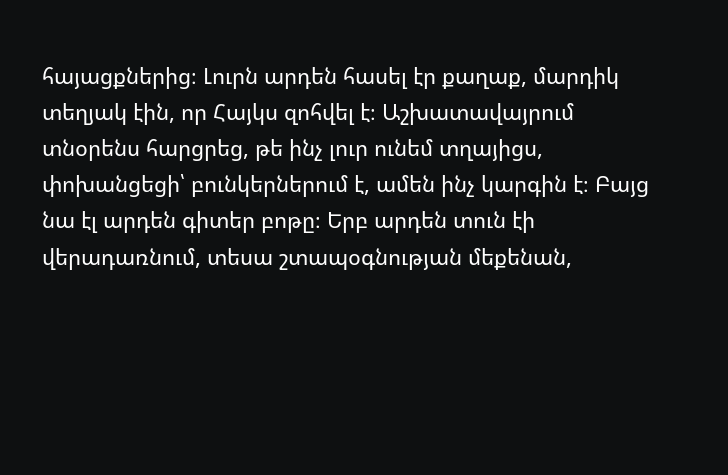հայացքներից։ Լուրն արդեն հասել էր քաղաք, մարդիկ տեղյակ էին, որ Հայկս զոհվել է։ Աշխատավայրում տնօրենս հարցրեց, թե ինչ լուր ունեմ տղայիցս, փոխանցեցի՝ բունկերներում է, ամեն ինչ կարգին է։ Բայց նա էլ արդեն գիտեր բոթը։ Երբ արդեն տուն էի վերադառնում, տեսա շտապօգնության մեքենան,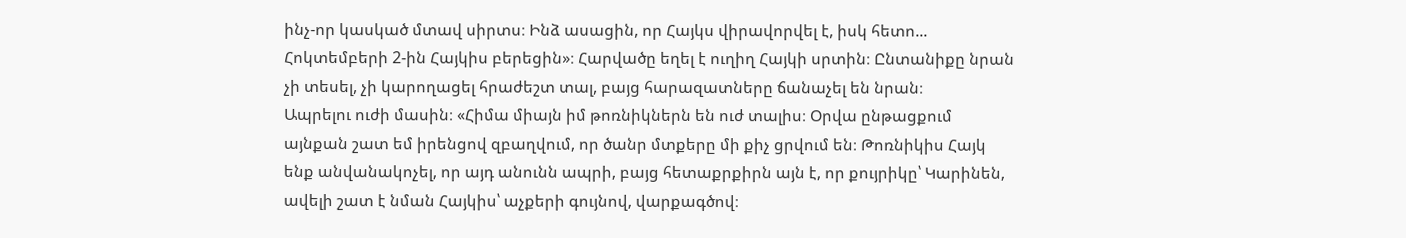ինչ-որ կասկած մտավ սիրտս։ Ինձ ասացին, որ Հայկս վիրավորվել է, իսկ հետո... Հոկտեմբերի 2-ին Հայկիս բերեցին»։ Հարվածը եղել է ուղիղ Հայկի սրտին։ Ընտանիքը նրան չի տեսել, չի կարողացել հրաժեշտ տալ, բայց հարազատները ճանաչել են նրան։
Ապրելու ուժի մասին։ «Հիմա միայն իմ թոռնիկներն են ուժ տալիս։ Օրվա ընթացքում այնքան շատ եմ իրենցով զբաղվում, որ ծանր մտքերը մի քիչ ցրվում են։ Թոռնիկիս Հայկ ենք անվանակոչել, որ այդ անունն ապրի, բայց հետաքրքիրն այն է, որ քույրիկը՝ Կարինեն, ավելի շատ է նման Հայկիս՝ աչքերի գույնով, վարքագծով։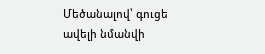Մեծանալով՝ գուցե ավելի նմանվի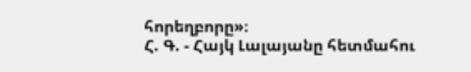հորեղբորը»։
Հ. Գ. - Հայկ Լալայանը հետմահու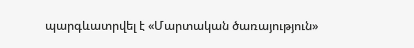պարգևատրվել է «Մարտական ծառայություն»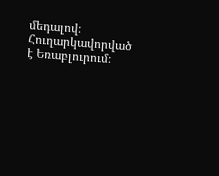մեդալով։ Հուղարկավորված է Եռաբլուրում։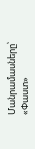Մանրամասները՝ «Փաստ»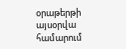օրաթերթի այսօրվա համարում